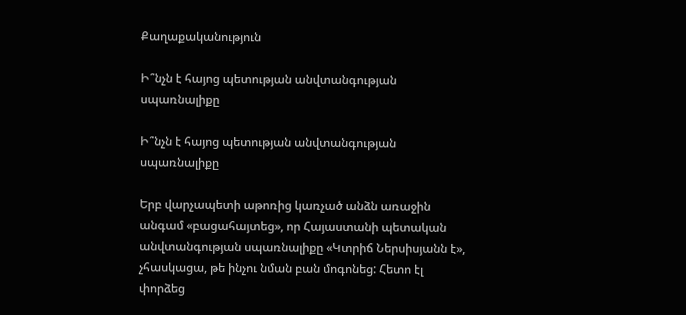Քաղաքականություն

Ի՞նչն է հայոց պետության անվտանգության սպառնալիքը

Ի՞նչն է հայոց պետության անվտանգության սպառնալիքը

Երբ վարչապետի աթոռից կառչած անձն առաջին անգամ «բացահայտեց», որ Հայաստանի պետական անվտանգության սպառնալիքը «Կտրիճ Ներսիսյանն է», չհասկացա, թե ինչու նման բան մոգոնեց: Հետո էլ փորձեց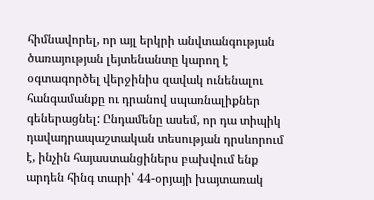հիմնավորել, որ այլ երկրի անվտանգության ծառայության լեյտենանտը կարող է օգտագործել վերջինիս զավակ ունենալու հանգամանքը ու դրանով սպառնալիքներ գեներացնել: Ընդամենը ասեմ, որ դա տիպիկ դավադրապաշտական տեսության դրսևորում է, ինչին հայաստանցիներս բախվում ենք արդեն հինգ տարի՝ 44-օրյայի խայտառակ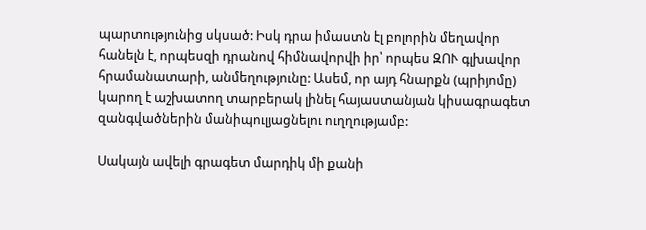պարտությունից սկսած: Իսկ դրա իմաստն էլ բոլորին մեղավոր հանելն է, որպեսզի դրանով հիմնավորվի իր՝ որպես ԶՈՒ գլխավոր հրամանատարի, անմեղությունը: Ասեմ, որ այդ հնարքն (պրիյոմը) կարող է աշխատող տարբերակ լինել հայաստանյան կիսագրագետ զանգվածներին մանիպուլյացնելու ուղղությամբ:

Սակայն ավելի գրագետ մարդիկ մի քանի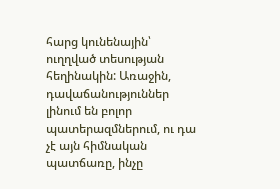հարց կունենային՝ ուղղված տեսության հեղինակին: Առաջին, դավաճանություններ լինում են բոլոր պատերազմներում, ու դա չէ այն հիմնական պատճառը, ինչը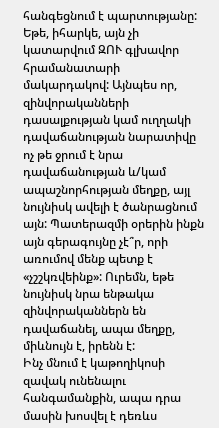հանգեցնում է պարտությանը: Եթե, իհարկե, այն չի կատարվում ԶՈՒ գլխավոր հրամանատարի մակարդակով: Այնպես որ, զինվորականների դասալքության կամ ուղղակի դավաճանության նարատիվը ոչ թե ջրում է նրա դավաճանության և/կամ ապաշնորհության մեղքը, այլ նույնիսկ ավելի է ծանրացնում այն: Պատերազմի օրերին ինքն այն գերագույնը չէ՞ր, որի առումով մենք պետք է «չշշկռվեինք»: Ուրեմն, եթե նույնիսկ նրա ենթակա զինվորականներն են դավաճանել, ապա մեղքը, միևնույն է, իրենն է:
Ինչ մնում է կաթողիկոսի զավակ ունենալու հանգամանքին, ապա դրա մասին խոսվել է դեռևս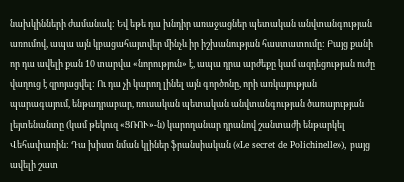նախկինների ժամանակ: Եվ եթե դա խնդիր առաջացներ պետական անվտանգության առումով, ապա այն կբացահայտվեր մինչև իր իշխանության հաստատումը: Բայց քանի որ դա ավելի քան 10 տարվա «նորություն» է, ապա դրա արժեքը կամ ազդեցության ուժը վաղուց է զրոյացվել: Ու դա չի կարող լինել այն գործոնը, որի առկայության պարագայում, ենթադրաբար, ռուսական պետական անվտանգության ծառայության լեյտենանտը (կամ թեկուզ «ՑՌՈՒ»-ն) կարողանար դրանով շանտաժի ենթարկել Վեհափառին: Դա խիստ նման կլիներ ֆրանսիական («Le secret de Polichinelle»), բայց ավելի շատ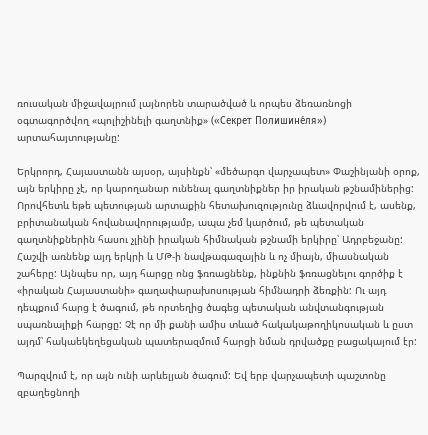ռուսական միջավայրում լայնորեն տարածված և որպես ձեռառնոցի օգտագործվող «պոլիշինելի գաղտնիք» («Секрет Полишине́ля») արտահայտությանը:

Երկրորդ, Հայաստանն այսօր, այսինքն՝ «մեծարգո վարչապետ» Փաշինյանի օրոք, այն երկիրը չէ, որ կարողանար ունենալ գաղտնիքներ իր իրական թշնամիներից: Որովհետև եթե պետության արտաքին հետախուզությունը ձևավորվում է, ասենք, բրիտանական հովանավորությամբ, ապա չեմ կարծում, թե պետական գաղտնիքներին հասու չլինի իրական հիմնական թշնամի երկիրը՝ Ադրբեջանը: Հաշվի առնենք այդ երկրի և ՄԹ-ի նավթագազային և ոչ միայն, միասնական շահերը: Այնպես որ, այդ հարցը ոնց ֆռռացնենք, ինքնին ֆռռացնելու գործիք է «իրական Հայաստանի» գաղափարախոսության հիմնադրի ձեռքին: Ու այդ դեպքում հարց է ծագում, թե որտեղից ծագեց պետական անվտանգության սպառնալիքի հարցը: Չէ որ մի քանի ամիս տևած հակակաթողիկոսական և ըստ այդմ՝ հակաեկեղեցական պատերազմում հարցի նման դրվածքը բացակայում էր:

Պարզվում է, որ այն ունի արևելյան ծագում: Եվ երբ վարչապետի պաշտոնը զբաղեցնողի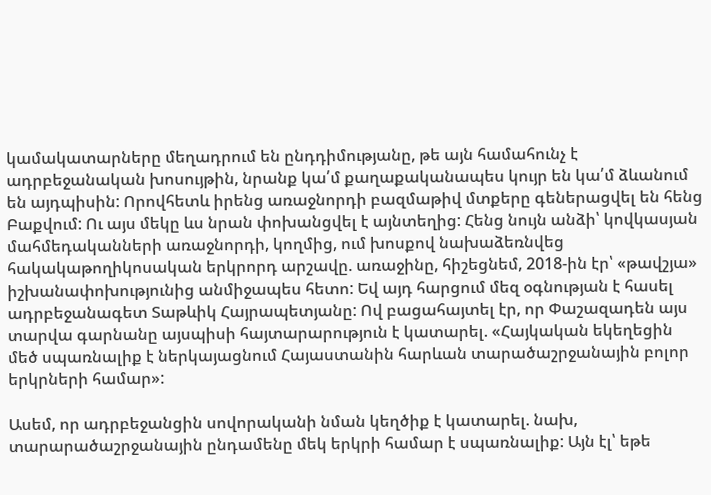կամակատարները մեղադրում են ընդդիմությանը, թե այն համահունչ է ադրբեջանական խոսույթին, նրանք կա՛մ քաղաքականապես կույր են կա՛մ ձևանում են այդպիսին: Որովհետև իրենց առաջնորդի բազմաթիվ մտքերը գեներացվել են հենց Բաքվում: Ու այս մեկը ևս նրան փոխանցվել է այնտեղից: Հենց նույն անձի՝ կովկասյան մահմեդականների առաջնորդի, կողմից, ում խոսքով նախաձեռնվեց հակակաթողիկոսական երկրորդ արշավը. առաջինը, հիշեցնեմ, 2018-ին էր՝ «թավշյա» իշխանափոխությունից անմիջապես հետո: Եվ այդ հարցում մեզ օգնության է հասել ադրբեջանագետ Տաթևիկ Հայրապետյանը: Ով բացահայտել էր, որ Փաշազադեն այս տարվա գարնանը այսպիսի հայտարարություն է կատարել. «Հայկական եկեղեցին մեծ սպառնալիք է ներկայացնում Հայաստանին հարևան տարածաշրջանային բոլոր երկրների համար»:

Ասեմ, որ ադրբեջանցին սովորականի նման կեղծիք է կատարել. նախ, տարարածաշրջանային ընդամենը մեկ երկրի համար է սպառնալիք: Այն էլ՝ եթե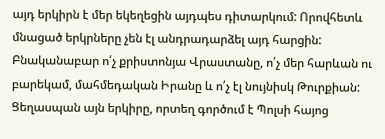այդ երկիրն է մեր եկեղեցին այդպես դիտարկում: Որովհետև մնացած երկրները չեն էլ անդրադարձել այդ հարցին: Բնականաբար ո՛չ քրիստոնյա Վրաստանը, ո՛չ մեր հարևան ու բարեկամ, մահմեդական Իրանը և ո՛չ էլ նույնիսկ Թուրքիան: Ցեղասպան այն երկիրը, որտեղ գործում է Պոլսի հայոց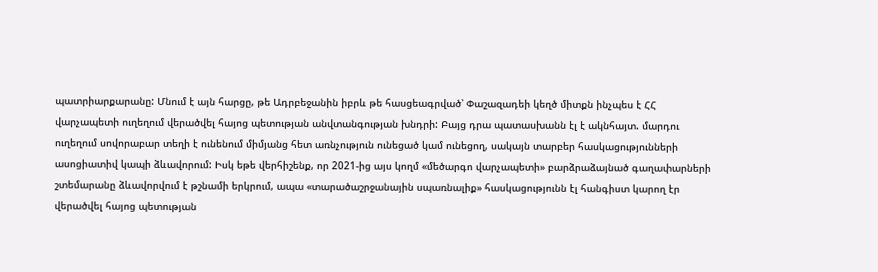պատրիարքարանը: Մնում է այն հարցը, թե Ադրբեջանին իբրև թե հասցեագրված՝ Փաշազադեի կեղծ միտքն ինչպես է ՀՀ վարչապետի ուղեղում վերածվել հայոց պետության անվտանգության խնդրի: Բայց դրա պատասխանն էլ է ակնհայտ. մարդու ուղեղում սովորաբար տեղի է ունենում միմյանց հետ առնչություն ունեցած կամ ունեցող, սակայն տարբեր հասկացությունների ասոցիատիվ կապի ձևավորում: Իսկ եթե վերհիշենք, որ 2021-ից այս կողմ «մեծարգո վարչապետի» բարձրաձայնած գաղափարների շտեմարանը ձևավորվում է թշնամի երկրում, ապա «տարածաշրջանային սպառնալիք» հասկացությունն էլ հանգիստ կարող էր վերածվել հայոց պետության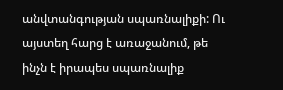անվտանգության սպառնալիքի: Ու այստեղ հարց է առաջանում, թե ինչն է իրապես սպառնալիք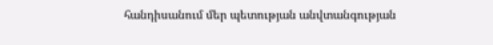հանդիսանում մեր պետության անվտանգության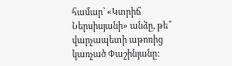համար՝ «Կտրիճ Ներսիսյանի» անձը, թե՞ վարչապետի աթոռից կառչած Փաշինյանը: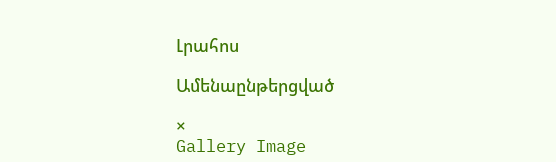Լրահոս

Ամենաընթերցված

×
Gallery Image